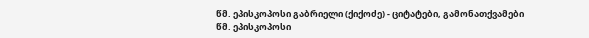წმ. ეპისკოპოსი გაბრიელი (ქიქოძე) - ციტატები, გამონათქვამები
წმ. ეპისკოპოსი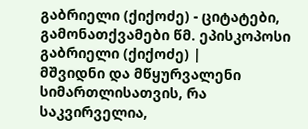გაბრიელი (ქიქოძე) - ციტატები, გამონათქვამები წმ. ეპისკოპოსი გაბრიელი (ქიქოძე) |
მშვიდნი და მწყურვალენი სიმართლისათვის, რა საკვირველია,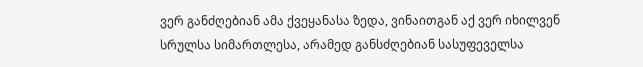ვერ განძღებიან ამა ქვეყანასა ზედა, ვინაითგან აქ ვერ იხილვენ სრულსა სიმართლესა, არამედ განსძღებიან სასუფეველსა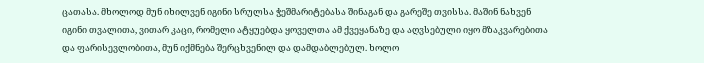ცათასა. მხოლოდ მუნ იხილვენ იგინი სრულსა ჭეშმარიტებასა შინაგან და გარეშე თვისსა. მაშინ ნახვენ იგინი თვალითა, ვითარ კაცი, რომელი ატყუებდა ყოველთა ამ ქვეყანაზე და აღვსებული იყო მზაკვარებითა და ფარისევლობითა, მუნ იქმნება შერცხვენილ და დამდაბლებულ. ხოლო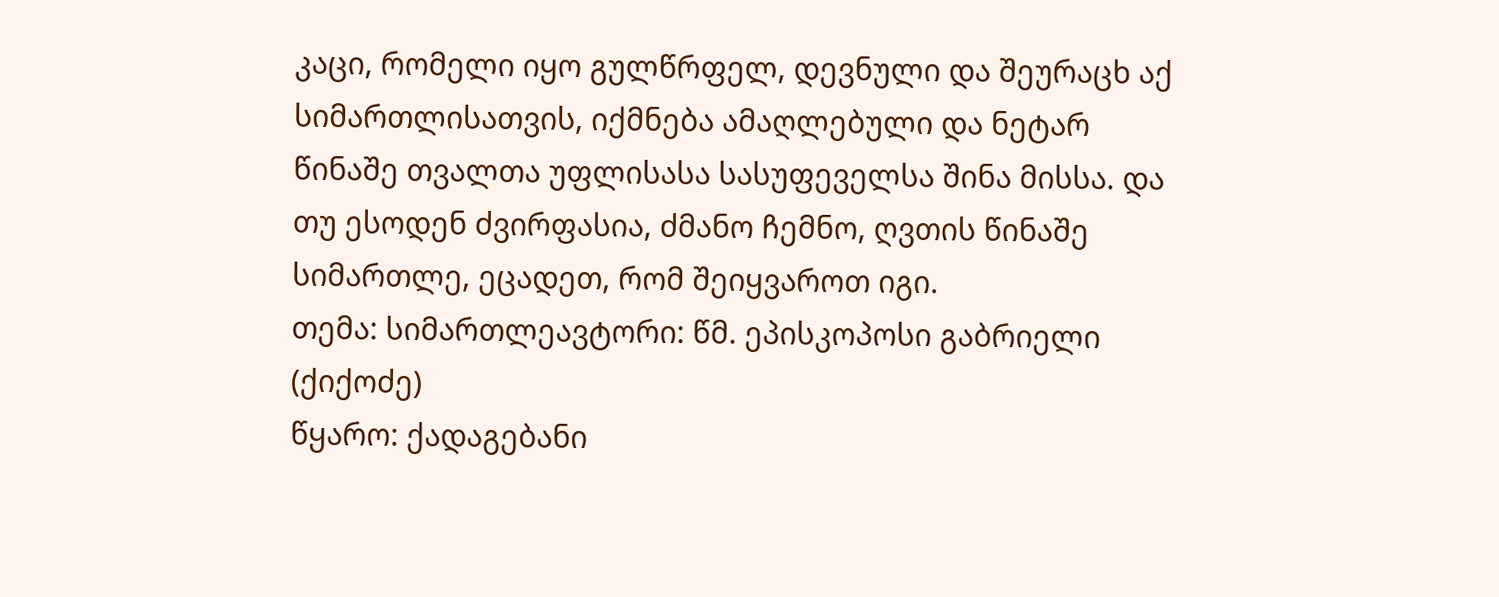კაცი, რომელი იყო გულწრფელ, დევნული და შეურაცხ აქ სიმართლისათვის, იქმნება ამაღლებული და ნეტარ წინაშე თვალთა უფლისასა სასუფეველსა შინა მისსა. და თუ ესოდენ ძვირფასია, ძმანო ჩემნო, ღვთის წინაშე სიმართლე, ეცადეთ, რომ შეიყვაროთ იგი.
თემა: სიმართლეავტორი: წმ. ეპისკოპოსი გაბრიელი (ქიქოძე)
წყარო: ქადაგებანი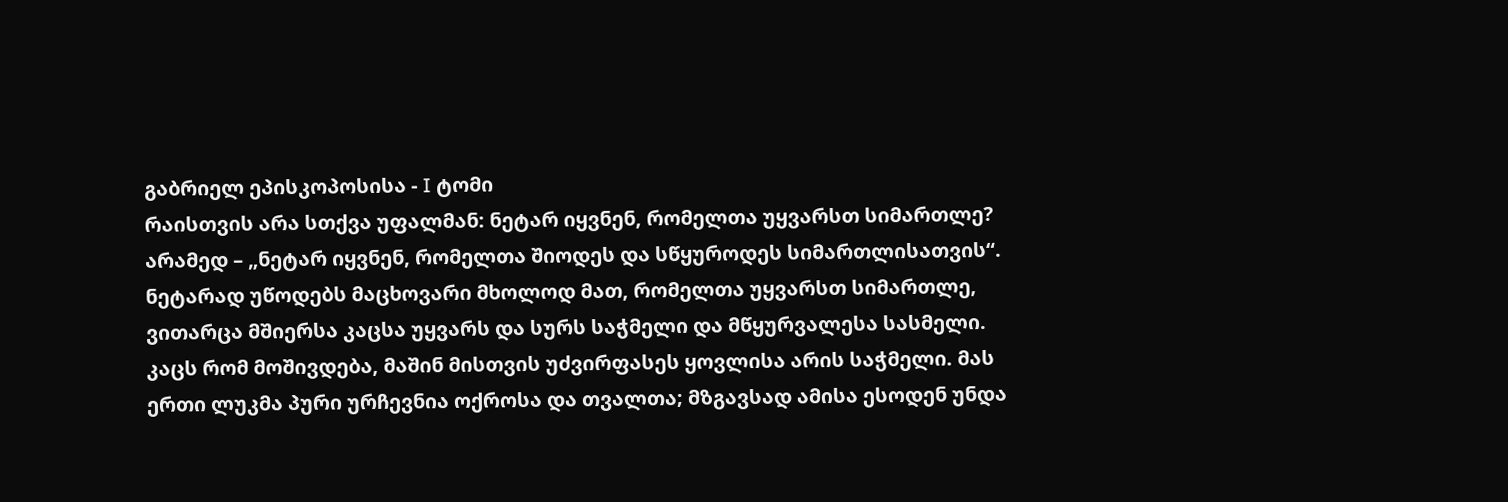გაბრიელ ეპისკოპოსისა - I ტომი
რაისთვის არა სთქვა უფალმან: ნეტარ იყვნენ, რომელთა უყვარსთ სიმართლე? არამედ – „ნეტარ იყვნენ, რომელთა შიოდეს და სწყუროდეს სიმართლისათვის“. ნეტარად უწოდებს მაცხოვარი მხოლოდ მათ, რომელთა უყვარსთ სიმართლე, ვითარცა მშიერსა კაცსა უყვარს და სურს საჭმელი და მწყურვალესა სასმელი. კაცს რომ მოშივდება, მაშინ მისთვის უძვირფასეს ყოვლისა არის საჭმელი. მას ერთი ლუკმა პური ურჩევნია ოქროსა და თვალთა; მზგავსად ამისა ესოდენ უნდა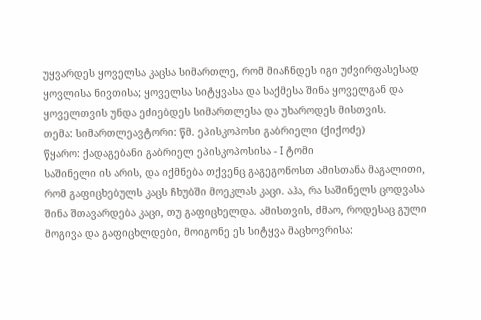უყვარდეს ყოველსა კაცსა სიმართლე, რომ მიაჩნდეს იგი უძვირფასესად ყოვლისა ნივთისა; ყოველსა სიტყვასა და საქმესა შინა ყოველგან და ყოველთვის უნდა ეძიებდეს სიმართლესა და უხაროდეს მისთვის.
თემა: სიმართლეავტორი: წმ. ეპისკოპოსი გაბრიელი (ქიქოძე)
წყარო: ქადაგებანი გაბრიელ ეპისკოპოსისა - I ტომი
საშინელი ის არის, და იქმნება თქვენც გაგეგონოსთ ამისთანა მაგალითი, რომ გაფიცხებულს კაცს ჩხუბში მოეკლას კაცი. აჰა, რა საშინელს ცოდვასა შინა შთავარდება კაცი, თუ გაფიცხელდა. ამისთვის, ძმაო, როდესაც გული მოგივა და გაფიცხლდები, მოიგონე ეს სიტყვა მაცხოვრისა: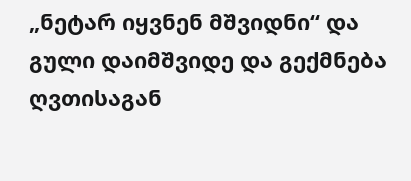„ნეტარ იყვნენ მშვიდნი“ და გული დაიმშვიდე და გექმნება ღვთისაგან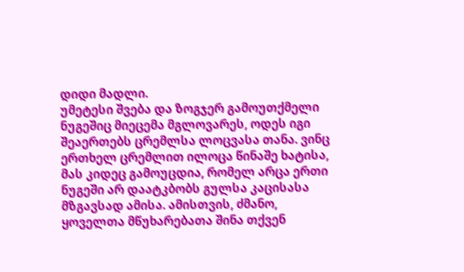დიდი მადლი.
უმეტესი შვება და ზოგჯერ გამოუთქმელი ნუგეშიც მიეცემა მგლოვარეს, ოდეს იგი შეაერთებს ცრემლსა ლოცვასა თანა. ვინც ერთხელ ცრემლით ილოცა წინაშე ხატისა, მას კიდეც გამოუცდია, რომელ არცა ერთი ნუგეში არ დაატკბობს გულსა კაცისასა მზგავსად ამისა. ამისთვის, ძმანო, ყოველთა მწუხარებათა შინა თქვენ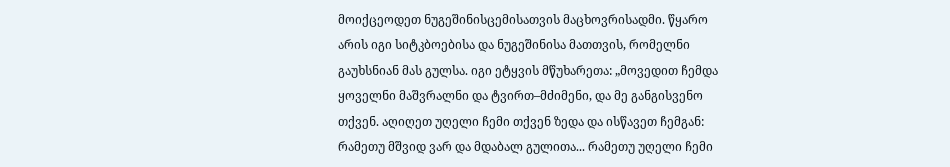მოიქცეოდეთ ნუგეშინისცემისათვის მაცხოვრისადმი. წყარო არის იგი სიტკბოებისა და ნუგეშინისა მათთვის, რომელნი გაუხსნიან მას გულსა. იგი ეტყვის მწუხარეთა: „მოვედით ჩემდა ყოველნი მაშვრალნი და ტვირთ–მძიმენი, და მე განგისვენო თქვენ. აღიღეთ უღელი ჩემი თქვენ ზედა და ისწავეთ ჩემგან: რამეთუ მშვიდ ვარ და მდაბალ გულითა... რამეთუ უღელი ჩემი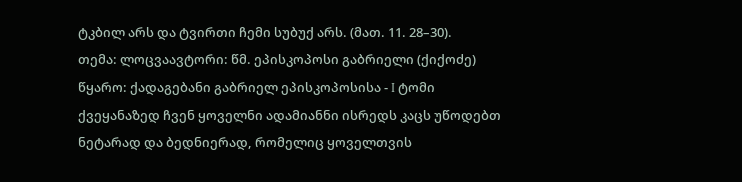ტკბილ არს და ტვირთი ჩემი სუბუქ არს. (მათ. 11. 28–30).
თემა: ლოცვაავტორი: წმ. ეპისკოპოსი გაბრიელი (ქიქოძე)
წყარო: ქადაგებანი გაბრიელ ეპისკოპოსისა - I ტომი
ქვეყანაზედ ჩვენ ყოველნი ადამიანნი ისრედს კაცს უწოდებთ ნეტარად და ბედნიერად, რომელიც ყოველთვის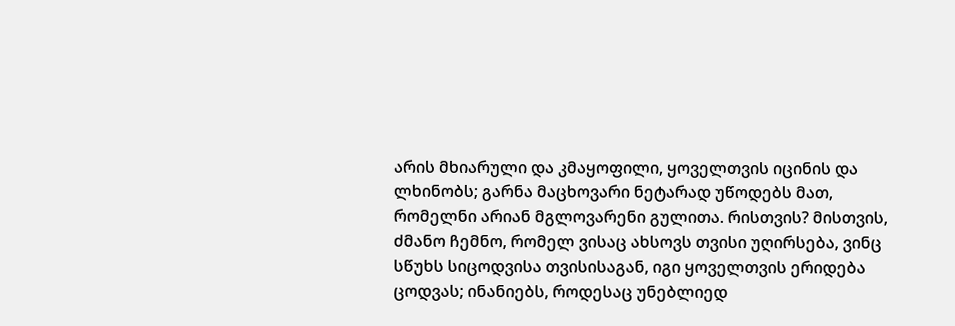არის მხიარული და კმაყოფილი, ყოველთვის იცინის და ლხინობს; გარნა მაცხოვარი ნეტარად უწოდებს მათ, რომელნი არიან მგლოვარენი გულითა. რისთვის? მისთვის, ძმანო ჩემნო, რომელ ვისაც ახსოვს თვისი უღირსება, ვინც სწუხს სიცოდვისა თვისისაგან, იგი ყოველთვის ერიდება ცოდვას; ინანიებს, როდესაც უნებლიედ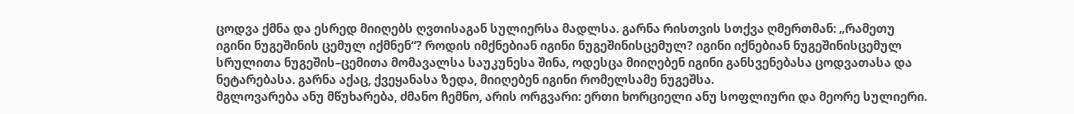ცოდვა ქმნა და ესრედ მიიღებს ღვთისაგან სულიერსა მადლსა. გარნა რისთვის სთქვა ღმერთმან: „რამეთუ იგინი ნუგეშინის ცემულ იქმნენ“? როდის იმქნებიან იგინი ნუგეშინისცემულ? იგინი იქნებიან ნუგეშინისცემულ სრულითა ნუგეშის–ცემითა მომავალსა საუკუნესა შინა, ოდესცა მიიღებენ იგინი განსვენებასა ცოდვათასა და ნეტარებასა. გარნა აქაც, ქვეყანასა ზედა, მიიღებენ იგინი რომელსამე ნუგეშსა.
მგლოვარება ანუ მწუხარება, ძმანო ჩემნო, არის ორგვარი: ერთი ხორციელი ანუ სოფლიური და მეორე სულიერი.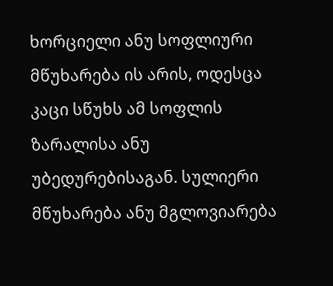ხორციელი ანუ სოფლიური მწუხარება ის არის, ოდესცა კაცი სწუხს ამ სოფლის ზარალისა ანუ უბედურებისაგან. სულიერი მწუხარება ანუ მგლოვიარება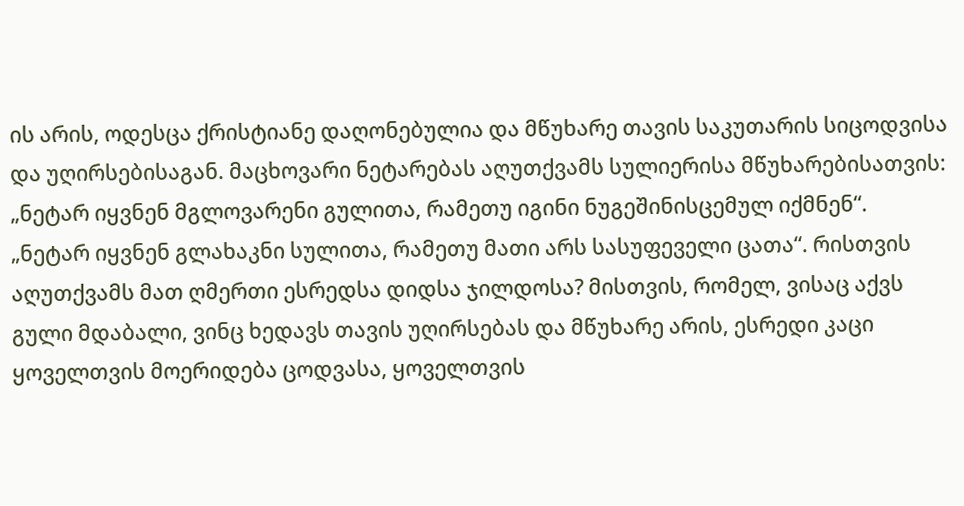ის არის, ოდესცა ქრისტიანე დაღონებულია და მწუხარე თავის საკუთარის სიცოდვისა და უღირსებისაგან. მაცხოვარი ნეტარებას აღუთქვამს სულიერისა მწუხარებისათვის: „ნეტარ იყვნენ მგლოვარენი გულითა, რამეთუ იგინი ნუგეშინისცემულ იქმნენ“.
„ნეტარ იყვნენ გლახაკნი სულითა, რამეთუ მათი არს სასუფეველი ცათა“. რისთვის აღუთქვამს მათ ღმერთი ესრედსა დიდსა ჯილდოსა? მისთვის, რომელ, ვისაც აქვს გული მდაბალი, ვინც ხედავს თავის უღირსებას და მწუხარე არის, ესრედი კაცი ყოველთვის მოერიდება ცოდვასა, ყოველთვის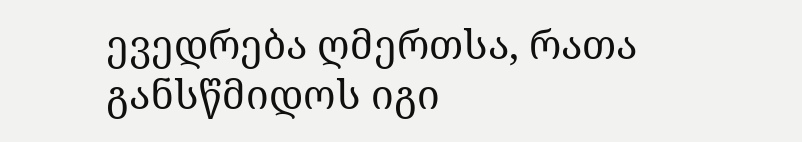ევედრება ღმერთსა, რათა განსწმიდოს იგი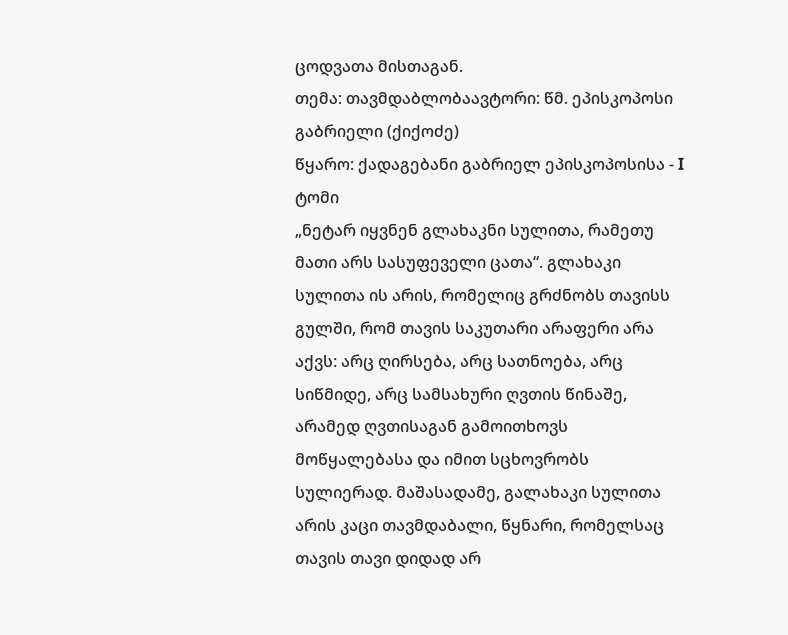ცოდვათა მისთაგან.
თემა: თავმდაბლობაავტორი: წმ. ეპისკოპოსი გაბრიელი (ქიქოძე)
წყარო: ქადაგებანი გაბრიელ ეპისკოპოსისა - I ტომი
„ნეტარ იყვნენ გლახაკნი სულითა, რამეთუ მათი არს სასუფეველი ცათა“. გლახაკი სულითა ის არის, რომელიც გრძნობს თავისს გულში, რომ თავის საკუთარი არაფერი არა აქვს: არც ღირსება, არც სათნოება, არც სიწმიდე, არც სამსახური ღვთის წინაშე, არამედ ღვთისაგან გამოითხოვს მოწყალებასა და იმით სცხოვრობს სულიერად. მაშასადამე, გალახაკი სულითა არის კაცი თავმდაბალი, წყნარი, რომელსაც თავის თავი დიდად არ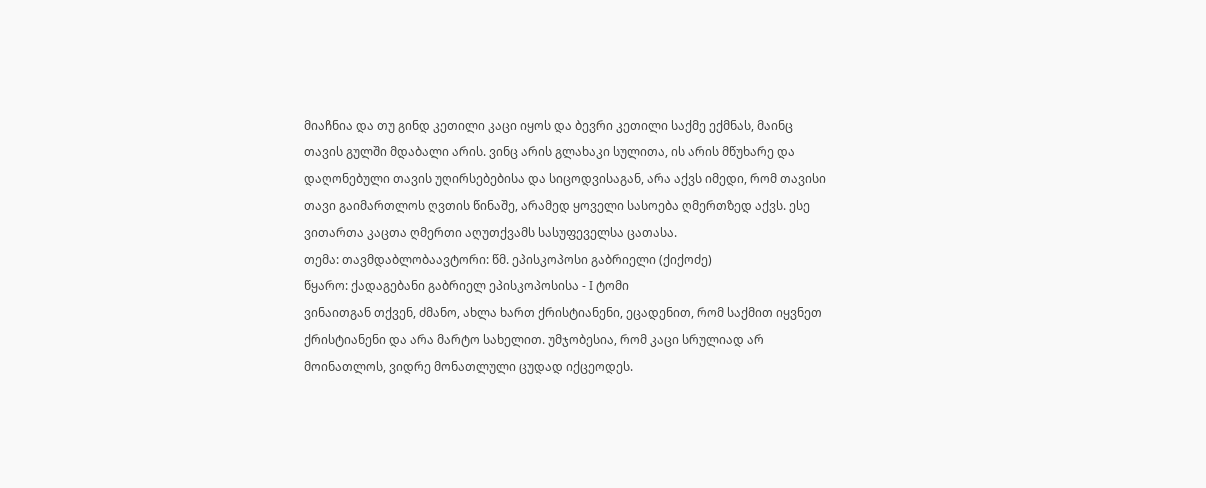მიაჩნია და თუ გინდ კეთილი კაცი იყოს და ბევრი კეთილი საქმე ექმნას, მაინც თავის გულში მდაბალი არის. ვინც არის გლახაკი სულითა, ის არის მწუხარე და დაღონებული თავის უღირსებებისა და სიცოდვისაგან, არა აქვს იმედი, რომ თავისი თავი გაიმართლოს ღვთის წინაშე, არამედ ყოველი სასოება ღმერთზედ აქვს. ესე ვითართა კაცთა ღმერთი აღუთქვამს სასუფეველსა ცათასა.
თემა: თავმდაბლობაავტორი: წმ. ეპისკოპოსი გაბრიელი (ქიქოძე)
წყარო: ქადაგებანი გაბრიელ ეპისკოპოსისა - I ტომი
ვინაითგან თქვენ, ძმანო, ახლა ხართ ქრისტიანენი, ეცადენით, რომ საქმით იყვნეთ ქრისტიანენი და არა მარტო სახელით. უმჯობესია, რომ კაცი სრულიად არ მოინათლოს, ვიდრე მონათლული ცუდად იქცეოდეს.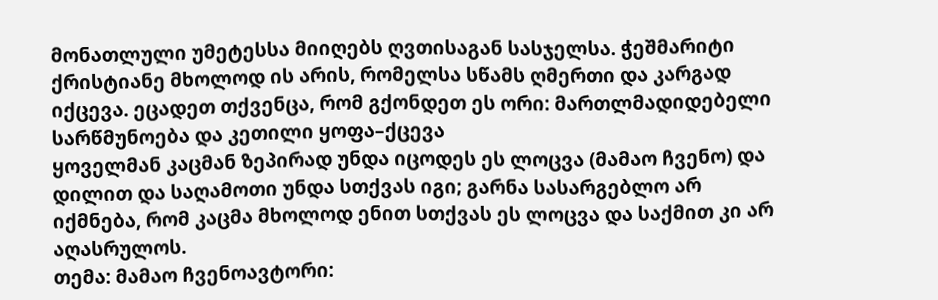მონათლული უმეტესსა მიიღებს ღვთისაგან სასჯელსა. ჭეშმარიტი ქრისტიანე მხოლოდ ის არის, რომელსა სწამს ღმერთი და კარგად იქცევა. ეცადეთ თქვენცა, რომ გქონდეთ ეს ორი: მართლმადიდებელი სარწმუნოება და კეთილი ყოფა–ქცევა
ყოველმან კაცმან ზეპირად უნდა იცოდეს ეს ლოცვა (მამაო ჩვენო) და დილით და საღამოთი უნდა სთქვას იგი; გარნა სასარგებლო არ იქმნება, რომ კაცმა მხოლოდ ენით სთქვას ეს ლოცვა და საქმით კი არ აღასრულოს.
თემა: მამაო ჩვენოავტორი: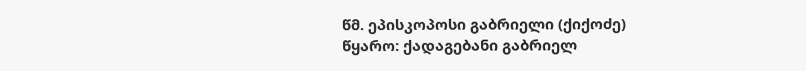წმ. ეპისკოპოსი გაბრიელი (ქიქოძე)
წყარო: ქადაგებანი გაბრიელ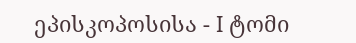ეპისკოპოსისა - I ტომი